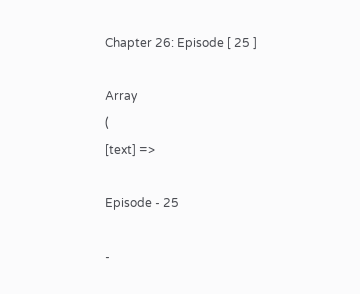Chapter 26: Episode [ 25 ]

Array
(
[text] =>

Episode - 25

-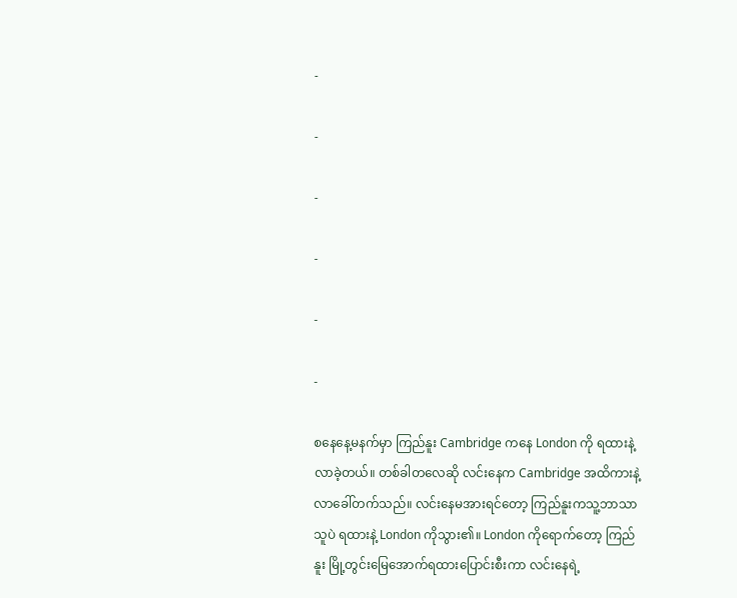-

-

-

-

-

-

စနေနေ့မနက်မှာ ကြည်နူး Cambridge ကနေ London ကို ရထားနဲ့လာခဲ့တယ်။ တစ်ခါတလေဆို လင်းနေက Cambridge အထိကားနဲ့လာခေါ်တက်သည်။ လင်းနေမအားရင်တော့ ကြည်နူးကသူ့ဘာသာသူပဲ ရထားနဲ့ London ကိုသွား၏။ London ကိုရောက်တော့ ကြည်နူး မြို့တွင်းမြေအောက်ရထားပြောင်းစီးကာ လင်းနေရဲ့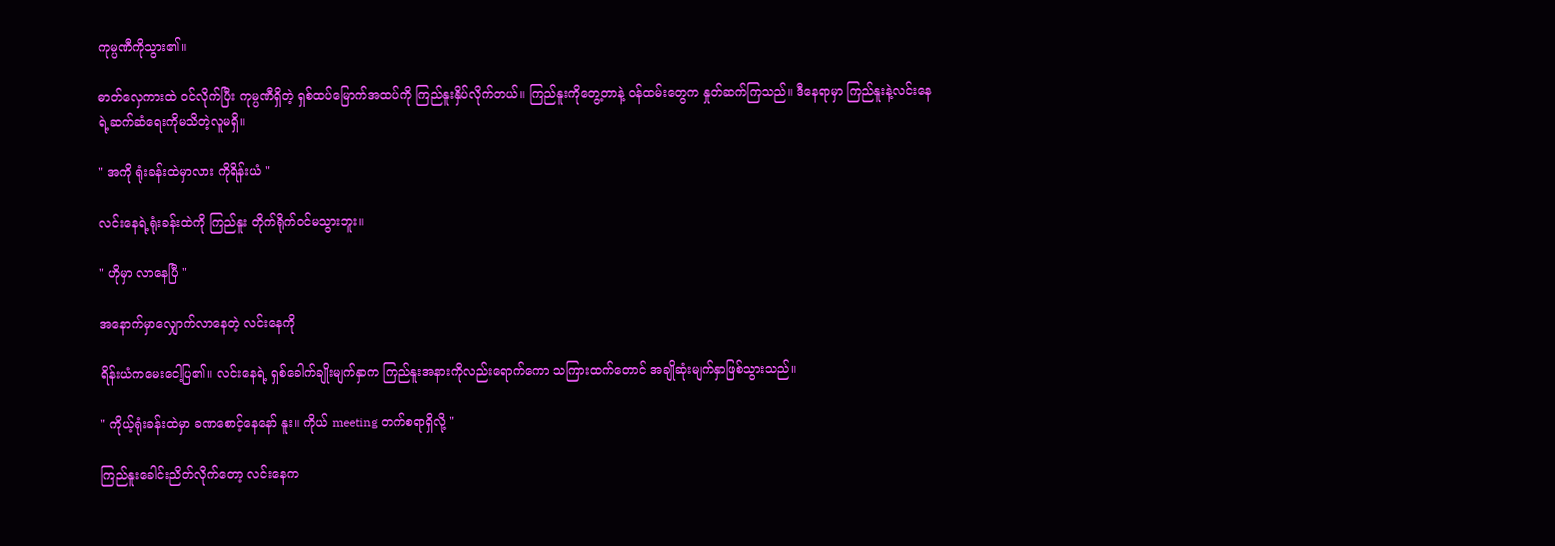ကုမ္ပဏီကိုသွား၏။

ဓာတ်လှေကားထဲ ဝင်လိုက်ပြီး ကုမ္ပဏီရှိတဲ့ ရှစ်ထပ်မြောက်အထပ်ကို ကြည်နူးနှိပ်လိုက်တယ်။ ကြည်နူးကိုတွေ့တာနဲ့ ဝန်ထမ်းတွေက နှုတ်ဆက်ကြသည်။ ဒီနေရာမှာ ကြည်နူးနဲ့လင်းနေရဲ့ဆက်ဆံရေးကိုမသိတဲ့လူမရှိ။

" အကို ရုံးခန်းထဲမှာလား ကိုရိန်းယံ "

လင်းနေရဲ့ရုံးခန်းထဲကို ကြည်နူး တိုက်ရိုက်ဝင်မသွားဘူး။

" ဟိုမှာ လာနေပြီ "

အနောက်မှာလျှောက်လာနေတဲ့ ‌လင်းနေကို

ရိန်းယံကမေးငေါ့ပြ၏။ လင်းနေရဲ့ ရှစ်ခေါက်ချိုးမျက်နှာက ကြည်နူးအနားကိုလည်းရောက်ကော သကြားထက်တောင် အချိုဆုံးမျက်နှာဖြစ်သွားသည်။

" ကိုယ့်ရုံးခန်းထဲမှာ‌ ခဏစောင့်နေနော် နူး။ ကိုယ် meeting တက်စရာရှိလို့ "

ကြည်နူးခေါင်းညိတ်လိုက်တော့ လင်းနေက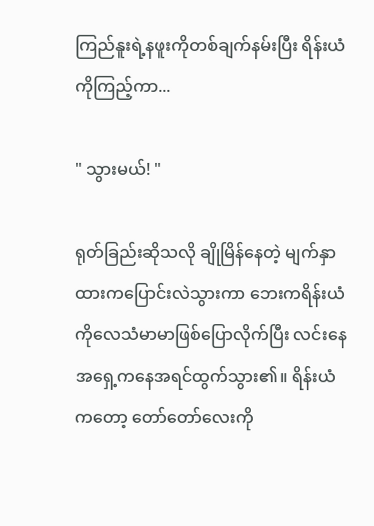ကြည်နူးရဲ့နဖူးကိုတစ်ချက်နမ်းပြီး ရိန်းယံကိုကြည့်ကာ...

" သွားမယ်! "

ရုတ်ခြည်းဆိုသလို ချိုမြိန်နေတဲ့ မျက်နှာထားကပြောင်းလဲသွားကာ ဘေးကရိန်းယံကိုလေသံမာမာဖြစ်ပြောလိုက်ပြီး လင်းနေအရှေ့ကနေအရင်ထွက်သွား၏။ ရိန်းယံကတော့ တော်တော်လေးကို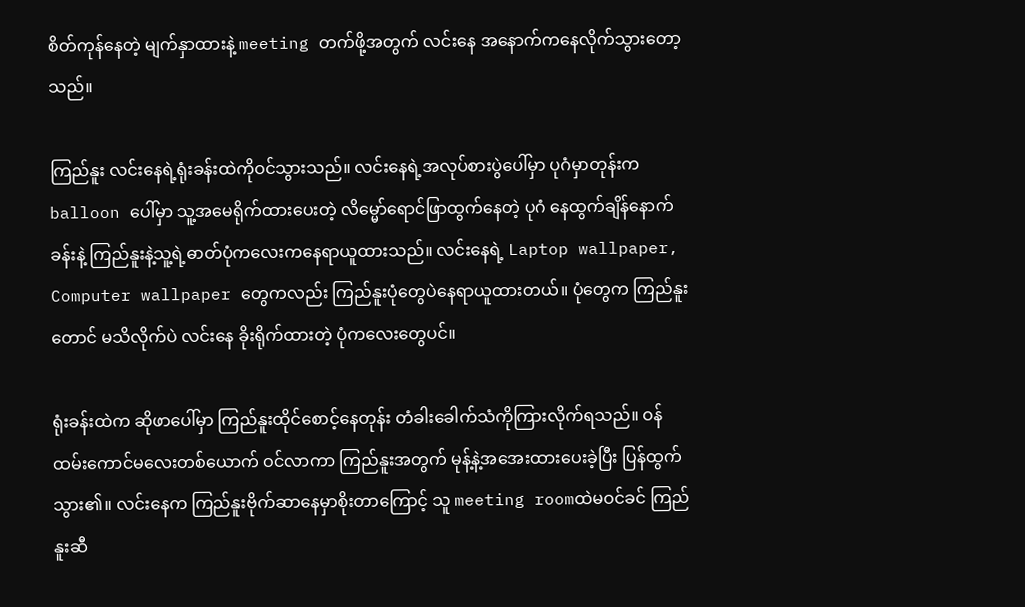စိတ်ကုန်နေတဲ့ မျက်နှာထားနဲ့ meeting တက်ဖို့အတွက် လင်းနေ အနောက်ကနေလိုက်သွားတော့သည်။

ကြည်နူး လင်းနေရဲ့ရုံးခန်းထဲကိုဝင်သွားသည်။ လင်းနေရဲ့အလုပ်စားပွဲပေါ်မှာ ပုဂံမှာတုန်းက balloon ပေါ်မှာ ‌သူ့အမေရိုက်ထားပေးတဲ့ လိမ္မော်ရောင်ဖြာထွက်နေတဲ့ ပုဂံ နေထွက်ချိန်နောက်ခန်းနဲ့ ကြည်နူးနဲ့သူ့ရဲ့ဓာတ်ပုံကလေးကနေရာယူထားသည်။ လင်းနေရဲ့ Laptop wallpaper, Computer wallpaper တွေကလည်း ကြည်နူးပုံတွေပဲနေရာယူထားတယ်။ ပုံတွေက ကြည်နူးတောင် မသိလိုက်ပဲ လင်းနေ ခိုးရိုက်ထားတဲ့ ပုံကလေးတွေပင်။

ရုံးခန်းထဲက ဆိုဖာပေါ်မှာ ကြည်နူးထိုင်စောင့်နေတုန်း တံခါးခေါက်သံကိုကြားလိုက်ရသည်။ ဝန်ထမ်းကောင်မလေးတစ်ယောက် ဝင်လာကာ ကြည်နူးအတွက် မုန့်နဲ့အအေးထားပေးခဲ့ပြီး ပြန်ထွက်သွား၏။ လင်းနေက ကြည်နူးဗိုက်ဆာနေမှာစိုးတာကြောင့် သူ meeting roomထဲမဝင်ခင် ကြည်နူးဆီ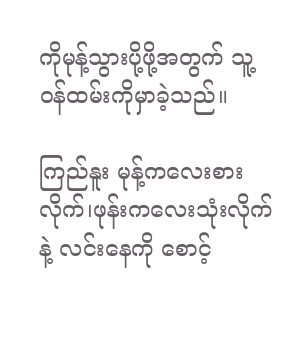ကိုမုန့်သွားပို့ဖို့အတွက် သူ့ဝန်ထမ်းကိုမှာခဲ့သည်။

ကြည်နူး မုန့်ကလေးစားလိုက်၊ဖုန်းကလေးသုံးလိုက်နဲ့ လင်းနေကို စောင့်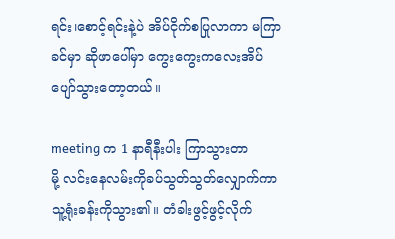ရင်း၊စောင့်ရင်းနဲ့ပဲ အိပ်ငိုက်စပြုလာကာ မကြာခင်မှာ ဆိုဖာပေါ်မှာ ကွေးကွေးကလေးအိပ်ပျော်သွားတော့တယ်။

meeting က 1 နာရီနီးပါး ကြာသွားတာမို့ ‌လင်းနေလမ်းကို‌ခပ်သွတ်သွတ်လျှောက်ကာ သူ့ရုံးခန်းကိုသွား၏။ တံခါးဖွင့်ဖွင့်လိုက်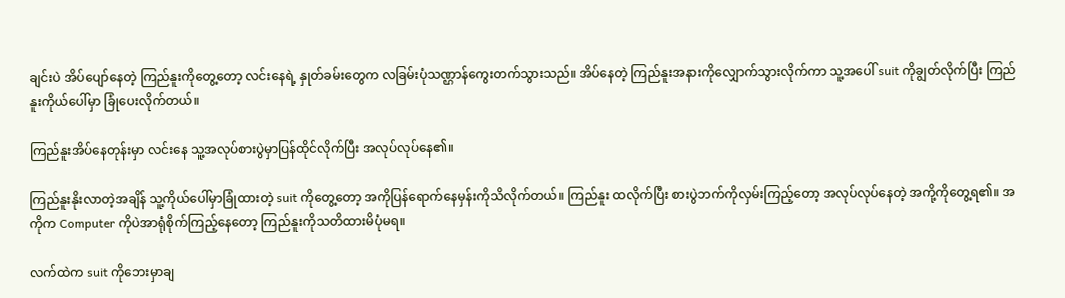ချင်းပဲ အိပ်ပျော်နေတဲ့ ကြည်နူးကိုတွေ့တော့ လင်းနေရဲ့ နှုတ်ခမ်းတွေက လခြမ်းပုံသဏ္ဌာန်ကွေးတက်သွားသည်။ အိပ်နေတဲ့ ကြည်နူးအနားကိုလျှောက်သွားလိုက်ကာ သူ့အပေါ် suit ကိုချွတ်လိုက်ပြီး ကြည်နူးကိုယ်ပေါ်မှာ ခြုံပေးလိုက်တယ်။

ကြည်နူးအိပ်နေတုန်းမှာ လင်းနေ သူ့အလုပ်စားပွဲမှာပြန်ထိုင်လိုက်ပြီး အလုပ်လုပ်နေ၏။

ကြည်နူးနိုးလာတဲ့အချိန် သူ့ကိုယ်ပေါ်မှာခြုံထားတဲ့ suit ကိုတွေ့တော့ အကိုပြန်ရောက်နေမှန်းကိုသိလိုက်တယ်။ ကြည်နူး ထလိုက်ပြီး စားပွဲဘက်ကိုလှမ်းကြည့်တော့ အလုပ်လုပ်နေတဲ့ အကို့ကိုတွေ့ရ၏။ အကိုက Computer ကိုပဲအာရုံစိုက်ကြည့်နေတော့ ကြည်နူးကိုသတိထားမိပုံမရ။

လက်ထဲက suit ကိုဘေးမှာချ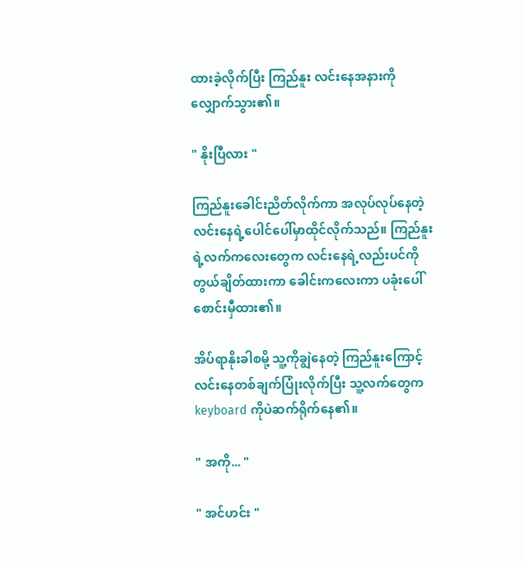ထားခဲ့လိုက်ပြီး ကြည်နူး လင်းနေအနားကိုလျှောက်သွား၏။

" နိုးပြီလား "

ကြည်နူးခေါင်းညိတ်လိုက်ကာ အလုပ်လုပ်နေတဲ့ လင်းနေရဲ့ပေါင်ပေါ်မှာထိုင်လိုက်သည်။ ကြည်နူးရဲ့လက်ကလေးတွေက လင်းနေရဲ့လည်းပင်ကိုတွယ်ချိတ်ထားကာ ခေါင်းကလေးကာ ပခုံးပေါ်စောင်းမှီထား၏။

အိပ်ရာနိုးခါစမို့ သူ့ကိုချွဲနေတဲ့ ကြည်နူးကြောင့် လင်းနေတစ်ချက်ပြုံးလိုက်ပြီး သူ့လက်တွေက keyboard ကိုပဲဆက်ရိုက်နေ၏။

" အကို... "

" အင်ဟင်း "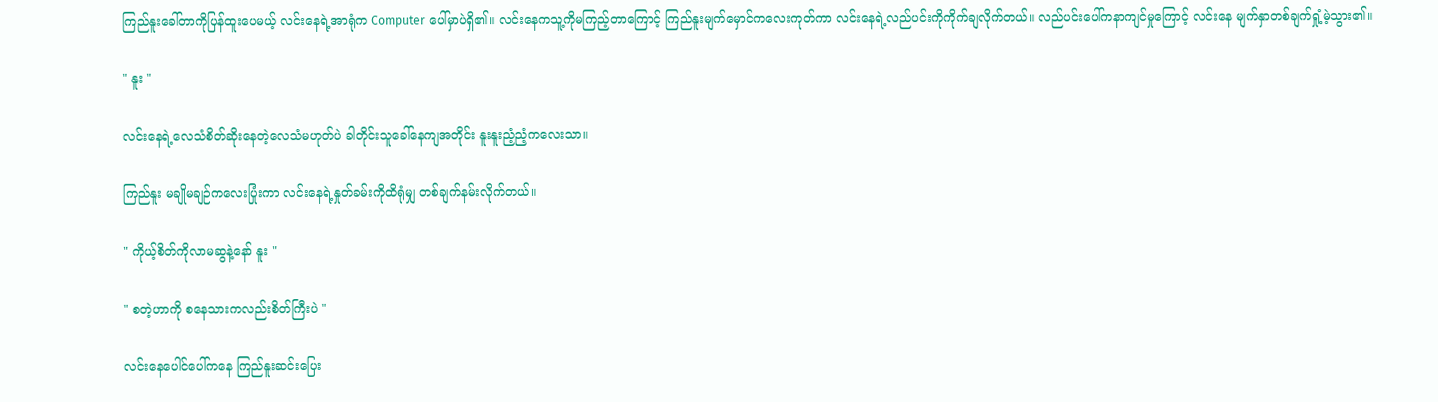ကြည်နူးခေါ်တာကိုပြန်ထူးပေမယ့် လင်းနေရဲ့အာရုံက Computer ပေါ်မှာပဲရှိ၏။ လင်းနေကသူ့ကိုမကြည့်တာကြောင့် ကြည်နူးမျက်မှောင်ကလေးကုတ်ကာ ‌လင်းနေရဲ့လည်ပင်းကိုကိုက်ချလိုက်တယ်။ လည်ပင်းပေါ်ကနာကျင်မှုကြောင့် လင်းနေ မျက်နှာတစ်ချက်ရှုံ့မဲ့သွား၏။

" နူး "

လင်းနေရဲ့လေသံစိတ်ဆိုးနေတဲ့လေသံမဟုတ်ပဲ ခါတိုင်းသူခေါ်နေကျအတိုင်း နူးနူးညံ့ညံ့ကလေးသာ။

ကြည်နူး မချိုမချဉ်ကလေးပြုံးကာ လင်းနေရဲ့နှုတ်ခမ်းကိုထိရုံမျှ တစ်ချက်နမ်းလိုက်တယ်။

" ကိုယ့်စိတ်ကိုလာမဆွနဲ့နော် နူး "

" စတဲ့ဟာကို စနေသားကလည်းစိတ်ကြီးပဲ "

လင်းနေပေါင်ပေါ်ကနေ ကြည်နူးဆင်းပြေး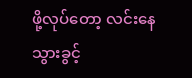ဖို့လုပ်တော့ လင်းနေသွားခွင့်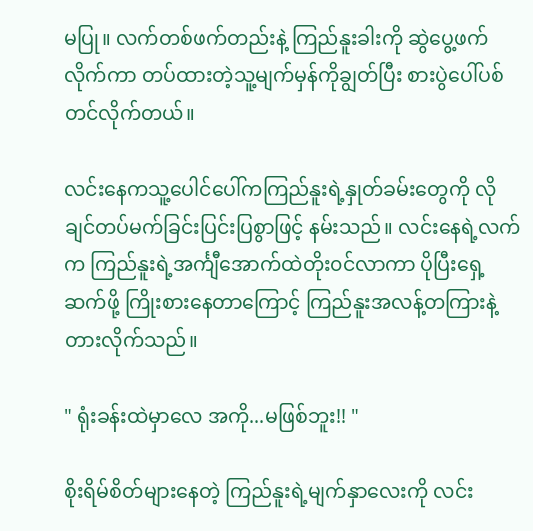မပြု။ လက်တစ်ဖက်တည်းနဲ့ ကြည်နူးခါးကို ဆွဲပွေ့ဖက်လိုက်ကာ တပ်ထားတဲ့သူ့မျက်မှန်ကိုချွတ်ပြီး စားပွဲပေါ်ပစ်တင်လိုက်တယ်။

လင်းနေကသူ့ပေါင်ပေါ်ကကြည်နူးရဲ့နှုတ်ခမ်းတွေကို လိုချင်တပ်မက်ခြင်းပြင်းပြစွာဖြင့် နမ်းသည်။ လင်းနေရဲ့လက်က ကြည်နူးရဲ့အင်္ကျီအောက်ထဲတိုး၀င်လာကာ ပိုပြီးရှေ့ဆက်ဖို့ ကြိုးစားနေတာကြောင့် ကြည်နူးအလန့်တကြားနဲ့ တားလိုက်သည်။

" ရုံးခန်းထဲမှာလေ အကို...မဖြစ်ဘူး!! "

စိုးရိမ်စိတ်များနေတဲ့ ကြည်နူးရဲ့မျက်နှာလေးကို လင်း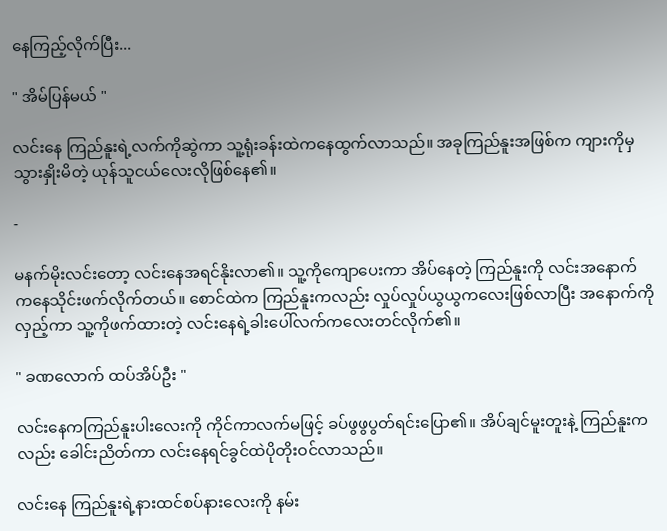နေကြည့်လိုက်ပြီး...

" အိမ်ပြန်မယ် "

လင်းနေ ကြည်နူးရဲ့လက်ကိုဆွဲကာ သူ့ရုံးခန်းထဲကနေထွက်လာသည်။ အခုကြည်နူးအဖြစ်က ကျားကိုမှသွားနှိုးမိတဲ့ ယုန်သူငယ်လေးလိုဖြစ်နေ၏။

-

မနက်မိုးလင်းတော့ လင်းနေအရင်နိုးလာ၏။ သူ့ကိုကျောပေးကာ အိပ်နေတဲ့ ကြည်နူးကို လင်းအနောက်က‌နေသိုင်းဖက်လိုက်တယ်။ စောင်ထဲက ကြည်နူးကလည်း လှုပ်လှုပ်ယွယွကလေးဖြစ်လာပြီး အနောက်ကိုလှည့်ကာ သူ့ကိုဖက်ထားတဲ့ လင်းနေရဲ့‌ခါးပေါ်လက်ကလေးတင်လိုက်၏။

" ခဏလောက် ထပ်အိပ်ဦး "

လင်းနေကကြည်နူးပါးလေးကို ကိုင်ကာလက်မဖြင့် ခပ်ဖွဖွပွတ်ရင်းပြော၏။ အိပ်ချင်မူးတူးနဲ့ ကြည်နူးကလည်း ခေါင်းညိတ်ကာ လင်းနေရင်ခွင်ထဲပိုတိုးဝင်လာသည်။

လင်းနေ ကြည်နူးရဲ့နားထင်စပ်နားလေးကို နမ်း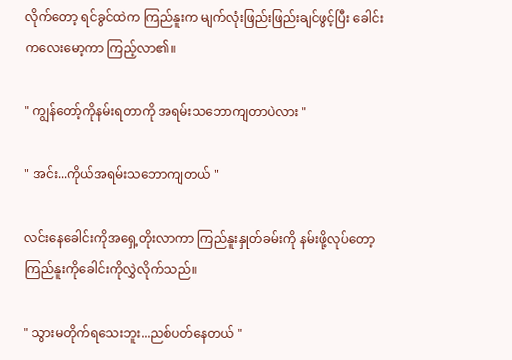လိုက်တော့ ရင်ခွင်ထဲက ကြည်နူးက မျက်လုံးဖြည်းဖြည်းချင်ဖွင့်ပြီး ခေါင်းကလေးမော့ကာ ကြည့်လာ၏။

" ကျွန်တော့်ကိုနမ်းရတာကို အရမ်းသဘောကျတာပဲလား "

" အင်း...ကိုယ်အရမ်းသဘောကျတယ် "

လင်းနေခေါင်းကိုအရှေ့တိုးလာကာ ကြည်နူးနှုတ်ခမ်းကို နမ်းဖို့လုပ်တော့ ကြည်နူးကိုခေါင်းကိုလွှဲလိုက်သည်။

" သွားမတိုက်ရသေးဘူး...ညစ်ပတ်နေတယ် "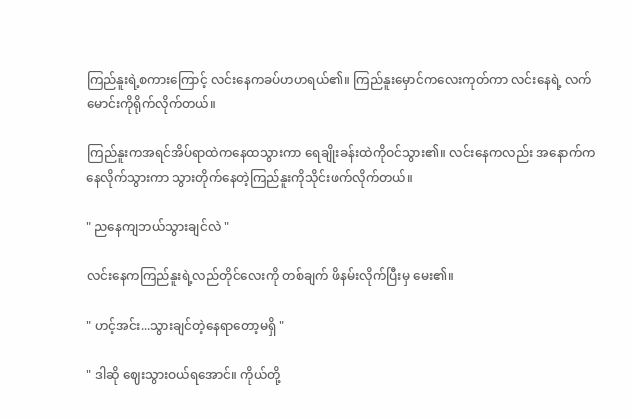ကြည်နူးရဲ့စကားကြောင့် လင်းနေကခပ်ဟဟရယ်၏။ ကြည်နူးမှောင်ကလေးကုတ်ကာ လင်းနေရဲ့ လက်မောင်းကိုရိုက်လိုက်တယ်။

ကြည်နူးကအရင်အိပ်ရာထဲကနေထသွားကာ ရေချိုးခန်းထဲကိုဝင်သွား၏။ လင်းနေကလည်း အနောက်ကနေလိုက်သွားကာ သွားတိုက်နေတဲ့ကြည်နူးကိုသိုင်းဖက်လိုက်တယ်။

" ညနေကျဘယ်သွားချင်လဲ "

လင်းနေကကြည်နူးရဲ့လည်တိုင်လေးကို တစ်ချက် ဖိနမ်းလိုက်ပြီးမှ မေး၏။

" ဟင့်အင်း...သွားချင်တဲ့နေရာတော့မရှိ "

" ဒါဆို ဈေးသွားဝယ်ရအောင်။ ကိုယ်တို့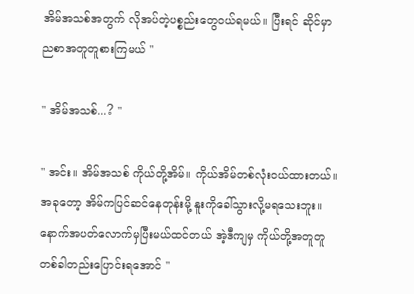အိမ်အသစ်အတွက် လိုအပ်တဲ့ပစ္စည်းတွေဝယ်ရမယ်။ ပြီးရင် ဆိုင်မှာညစာအတူတူစားကြမယ် "

" အိမ်အသစ်...? "

" အင်း။ အိမ်အသစ် ကိုယ်တို့အိမ်။ ကိုယ်အိမ်တစ်လုံးဝယ်ထားတယ်။ အခုတော့ အိမ်ကပြင်ဆင်နေတုန်းမို့ နူးကိုခေါ်သွားလို့မရသေးဘူး။ နောက်အပတ်လောက်မှပြီးမယ်ထင်တယ် အဲ့ဒီကျမှ ကိုယ်တို့အတူတူတစ်ခါတည်းပြောင်းရအောင် "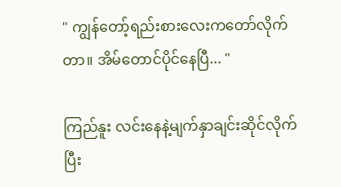" ကျွန်တော့်ရည်းစားလေးကတော်လိုက်တာ။ အိမ်တောင်ပိုင်နေပြီ... "

ကြည်နူး လင်းနေနဲ့မျက်နှာချင်းဆိုင်လိုက်ပြီး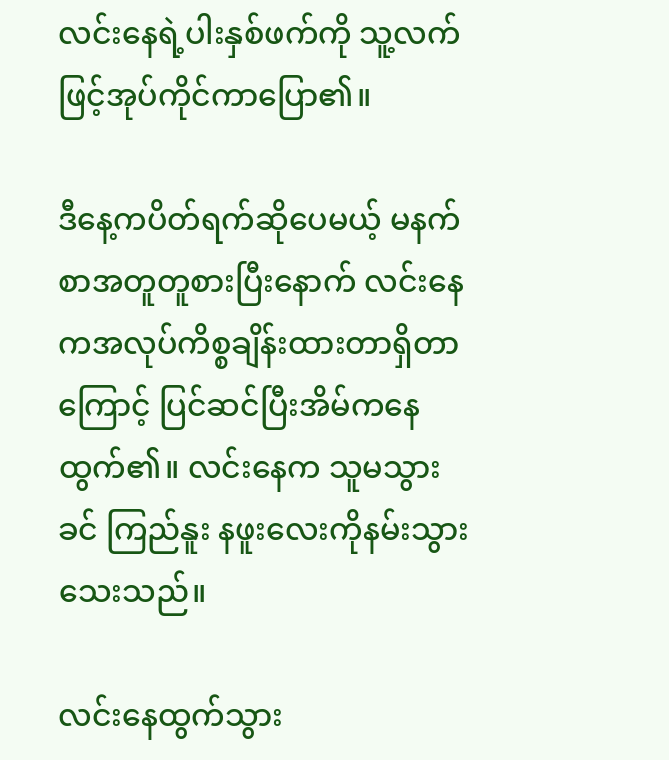လင်းနေရဲ့ပါးနှစ်ဖက်ကို သူ့လက်ဖြင့်အုပ်ကိုင်ကာပြော၏။

ဒီနေ့ကပိတ်ရက်ဆိုပေမယ့် မနက်စာအတူတူစားပြီးနောက် လင်းနေကအလုပ်ကိစ္စ‌ချိန်းထားတာရှိတာကြောင့် ပြင်ဆင်ပြီးအိမ်ကနေထွက်၏။ လင်းနေက သူမသွားခင် ကြည်နူး နဖူးလေးကိုနမ်းသွားသေးသည်။

လင်းနေထွက်သွား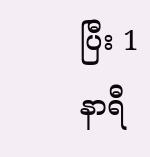ပြီး 1 နာရီ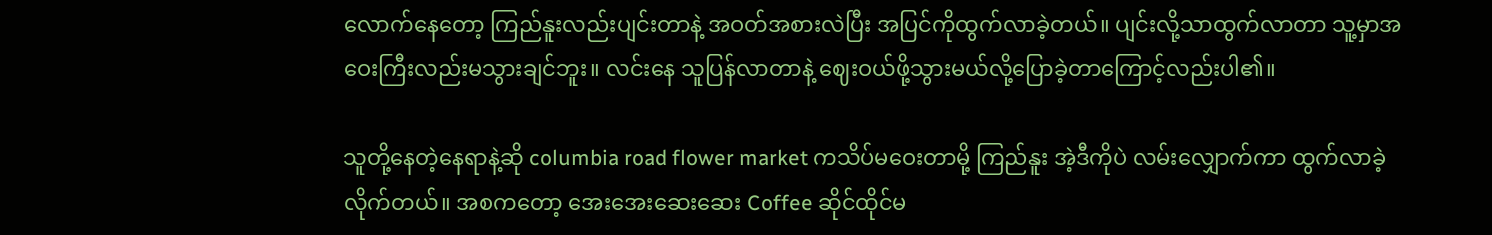လောက်နေတော့ ကြည်နူးလည်းပျင်းတာနဲ့ အဝတ်အစားလဲပြီး အပြင်ကိုထွက်လာခဲ့တယ်။ ပျင်းလို့သာထွက်လာတာ သူ့မှာအဝေးကြီးလည်းမသွားချင်ဘူး။ လင်းနေ သူပြန်လာတာနဲ့ ဈေးဝယ်ဖို့သွားမယ်လို့ပြောခဲ့တာကြောင့်လည်းပါ၏။

သူတို့နေတဲ့နေရာနဲ့ဆို columbia road flower market ကသိပ်မဝေးတာမို့ ကြည်နူး အဲ့ဒီကိုပဲ လမ်းလျှောက်ကာ ထွက်လာခဲ့လိုက်တယ်။ အစကတော့ အေးအေးဆေးဆေး Coffee ဆိုင်ထိုင်မ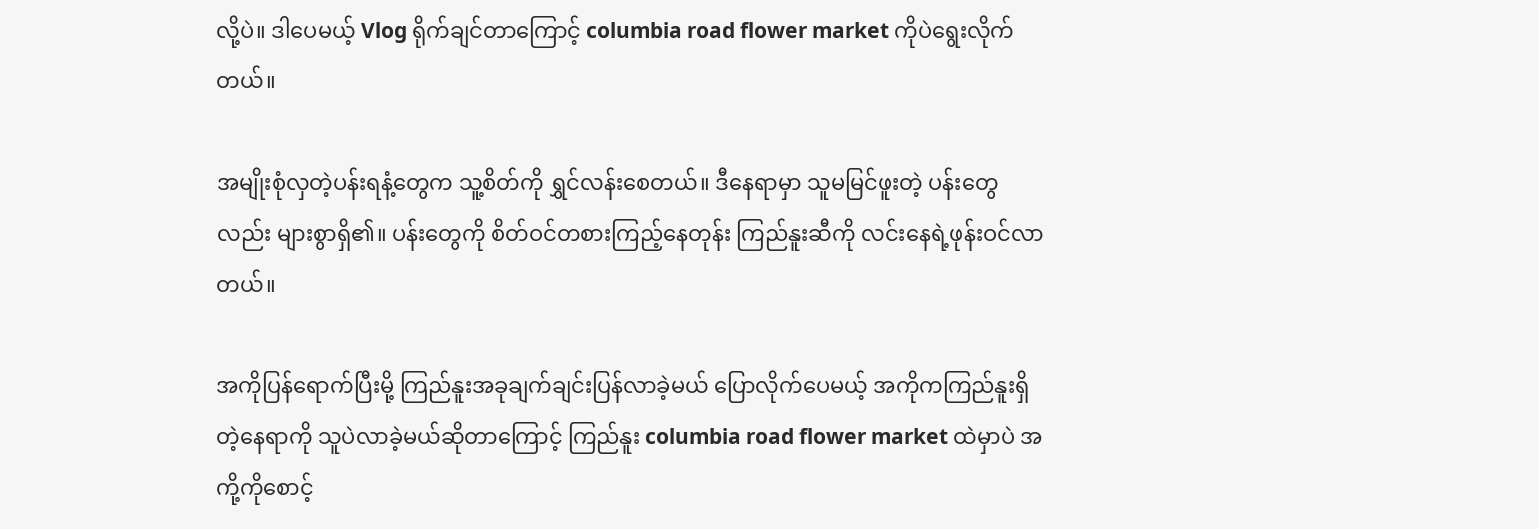လို့ပဲ။ ဒါပေမယ့် Vlog ရိုက်ချင်တာကြောင့် columbia road flower market ကိုပဲရွေးလိုက်တယ်။

အမျိုးစုံလှတဲ့ပန်းရနံ့တွေက သူ့စိတ်ကို ရွှင်လန်းစေတယ်။ ဒီနေရာမှာ သူမမြင်ဖူးတဲ့ ပန်းတွေလည်း များစွာရှိ၏။ ပန်းတွေကို စိတ်ဝင်တစားကြည့်နေတုန်း ကြည်နူးဆီကို လင်းနေရဲ့ဖုန်းဝင်လာတယ်။

အကိုပြန်ရောက်ပြီးမို့ ကြည်နူးအခုချက်ချင်းပြန်လာခဲ့မယ် ပြောလိုက်ပေမယ့် အကိုကကြည်နူးရှိတဲ့နေရာကို သူပဲလာခဲ့မယ်ဆိုတာကြောင့် ကြည်နူး columbia road flower market ထဲမှာပဲ အကို့ကိုစောင့်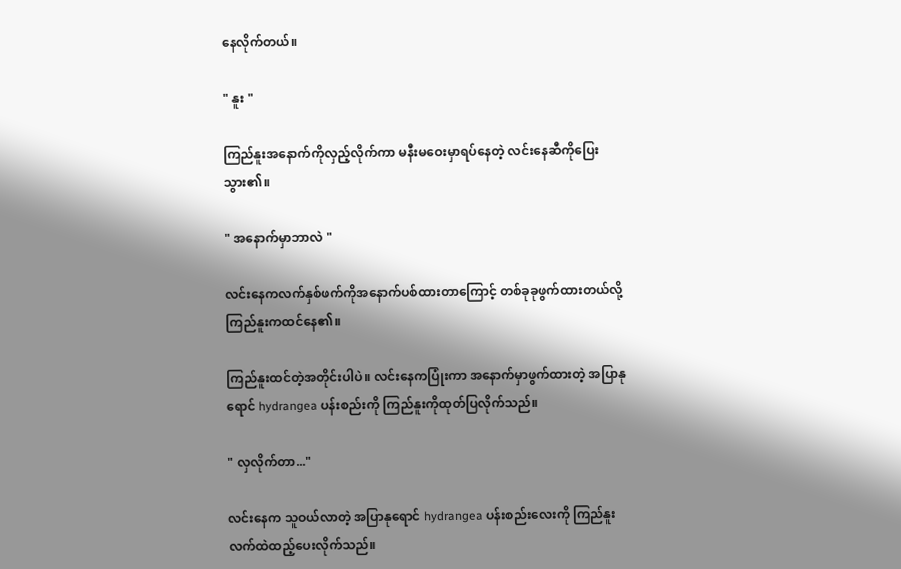နေလိုက်တယ်။

" နူး "

ကြည်နူးအနောက်ကိုလှည့်လိုက်ကာ မနီးမဝေးမှာရပ်နေတဲ့ လင်းနေဆီကိုပြေးသွား၏။

" အနောက်မှာဘာလဲ "

လင်းနေကလက်နှစ်ဖက်ကိုအနောက်ပစ်ထားတာကြောင့် တစ်ခုခုဖွက်ထားတယ်လို့ ကြည်နူးကထင်နေ၏။

ကြည်နူးထင်တဲ့အတိုင်းပါပဲ။ လင်းနေကပြုံးကာ အနောက်မှာဖွက်ထားတဲ့ အပြာနုရောင် hydrangea ပန်းစည်းကို ကြည်နူးကိုထုတ်ပြလိုက်သည်။

" လှလိုက်တာ..."

လင်းနေက သူဝယ်လာတဲ့ အပြာနုရောင် hydrangea ပန်းစည်းလေးကို ကြည်နူးလက်ထဲထည့်ပေးလိုက်သည်။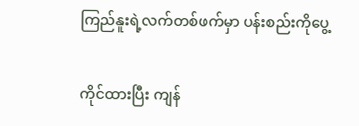ကြည်နူးရဲ့လက်တစ်ဖက်မှာ ပန်းစည်းကိုပွေ့

ကိုင်ထားပြီး ကျန်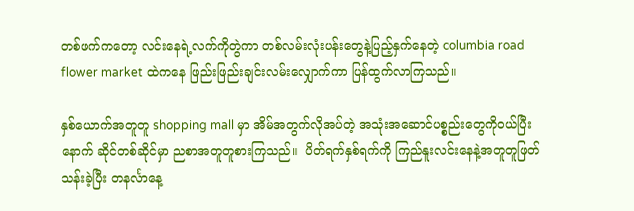တစ်ဖက်ကတော့ လင်းနေရဲ့လက်ကိုတွဲကာ တစ်လမ်းလုံးပန်းတွေနဲ့ပြည့်နှက်နေတဲ့ columbia road flower market ထဲကနေ ဖြည်းဖြည်းချင်းလမ်းလျှောက်ကာ ပြန်ထွက်လာကြသည်။

နှစ်ယောက်အတူတူ shopping mall မှာ အိမ်အတွက်လိုအပ်တဲ့ အသုံးအဆောင်ပစ္စည်းတွေကိုဝယ်ပြီးနောက် ဆိုင်တစ်ဆိုင်မှာ ညစာအတူတူစားကြသည်။  ပိတ်ရက်နှစ်ရက်ကို ကြည်နူး‌လင်းနေနဲ့အတူတူဖြတ်သန်းခဲ့ပြီး တနင်္လာနေ့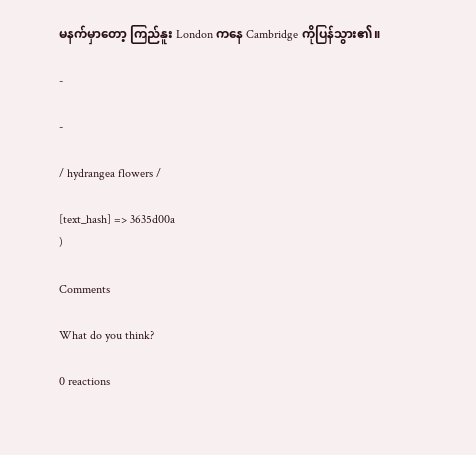မနက်မှာတော့ ကြည်နူး London ကနေ Cambridge ကိုပြန်သွား၏။

-

-

/ hydrangea flowers /

[text_hash] => 3635d00a
)

Comments

What do you think?

0 reactions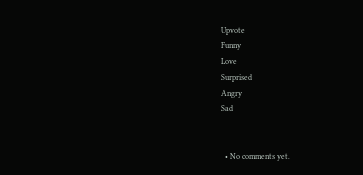Upvote
Funny
Love
Surprised
Angry
Sad


  • No comments yet.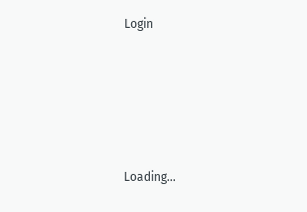Login





Loading...